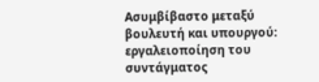Ασυμβίβαστο μεταξύ βουλευτή και υπουργού: εργαλειοποίηση του συντάγματος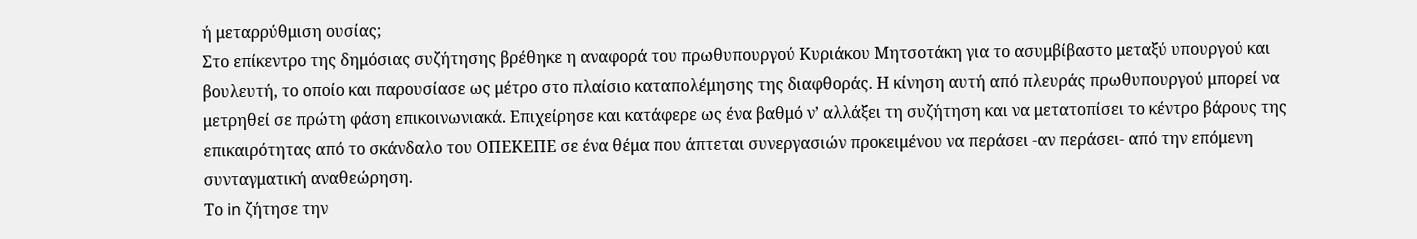ή μεταρρύθμιση ουσίας;
Στο επίκεντρο της δημόσιας συζήτησης βρέθηκε η αναφορά του πρωθυπουργού Κυριάκου Μητσοτάκη για το ασυμβίβαστο μεταξύ υπουργού και βουλευτή, το οποίο και παρουσίασε ως μέτρο στο πλαίσιο καταπολέμησης της διαφθοράς. Η κίνηση αυτή από πλευράς πρωθυπουργού μπορεί να μετρηθεί σε πρώτη φάση επικοινωνιακά. Επιχείρησε και κατάφερε ως ένα βαθμό ν’ αλλάξει τη συζήτηση και να μετατοπίσει το κέντρο βάρους της επικαιρότητας από το σκάνδαλο του ΟΠΕΚΕΠΕ σε ένα θέμα που άπτεται συνεργασιών προκειμένου να περάσει -αν περάσει- από την επόμενη συνταγματική αναθεώρηση.
Το in ζήτησε την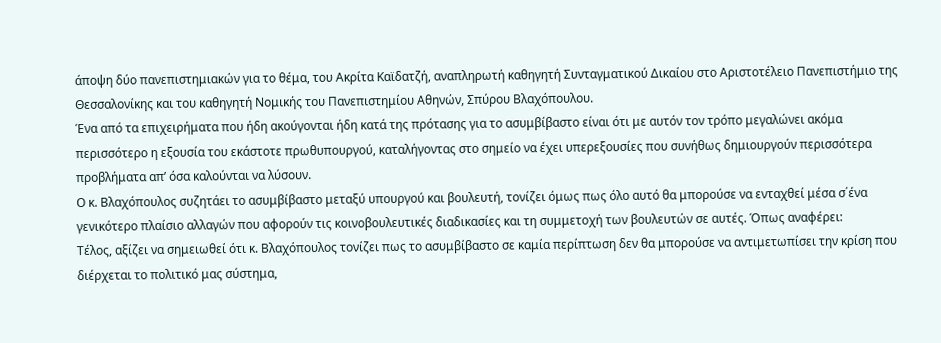άποψη δύο πανεπιστημιακών για το θέμα, του Ακρίτα Καϊδατζή, αναπληρωτή καθηγητή Συνταγματικού Δικαίου στο Αριστοτέλειο Πανεπιστήμιο της Θεσσαλονίκης και του καθηγητή Νομικής του Πανεπιστημίου Αθηνών, Σπύρου Βλαχόπουλου.
Ένα από τα επιχειρήματα που ήδη ακούγονται ήδη κατά της πρότασης για το ασυμβίβαστο είναι ότι με αυτόν τον τρόπο μεγαλώνει ακόμα περισσότερο η εξουσία του εκάστοτε πρωθυπουργού, καταλήγοντας στο σημείο να έχει υπερεξουσίες που συνήθως δημιουργούν περισσότερα προβλήματα απ’ όσα καλούνται να λύσουν.
Ο κ. Βλαχόπουλος συζητάει το ασυμβίβαστο μεταξύ υπουργού και βουλευτή, τονίζει όμως πως όλο αυτό θα μπορούσε να ενταχθεί μέσα σ΄ένα γενικότερο πλαίσιο αλλαγών που αφορούν τις κοινοβουλευτικές διαδικασίες και τη συμμετοχή των βουλευτών σε αυτές. Όπως αναφέρει:
Τέλος, αξίζει να σημειωθεί ότι κ. Βλαχόπουλος τονίζει πως το ασυμβίβαστο σε καμία περίπτωση δεν θα μπορούσε να αντιμετωπίσει την κρίση που διέρχεται το πολιτικό μας σύστημα,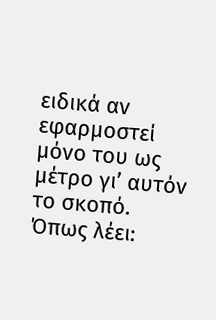ειδικά αν εφαρμοστεί μόνο του ως μέτρο γι’ αυτόν το σκοπό. Όπως λέει: